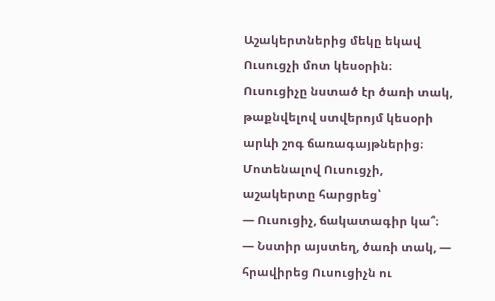Աշակերտներից մեկը եկավ Ուսուցչի մոտ կեսօրին։ Ուսուցիչը նստած էր ծառի տակ, թաքնվելով ստվերոյմ կեսօրի արևի շոգ ճառագայթներից։ Մոտենալով Ուսուցչի, աշակերտը հարցրեց՝
— Ուսուցիչ, ճակատագիր կա՞։
— Նստիր այստեղ, ծառի տակ, — հրավիրեց Ուսուցիչն ու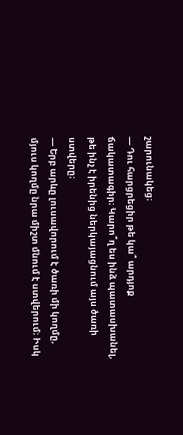շարունակեց։
— Դու հարցրեցիր թե կա՞ արդյոք ճակատագիր։ Կարո՞ղ ես ինձ պատասխանել, թե ինչ է իրենից ներկայացնում այս ծառի ստվերը։
— Երբ արևը լուսավորում է ծառի մի կողմը, մյուս կողմը նրա միշտ մնում է ստվերում։ Իսկ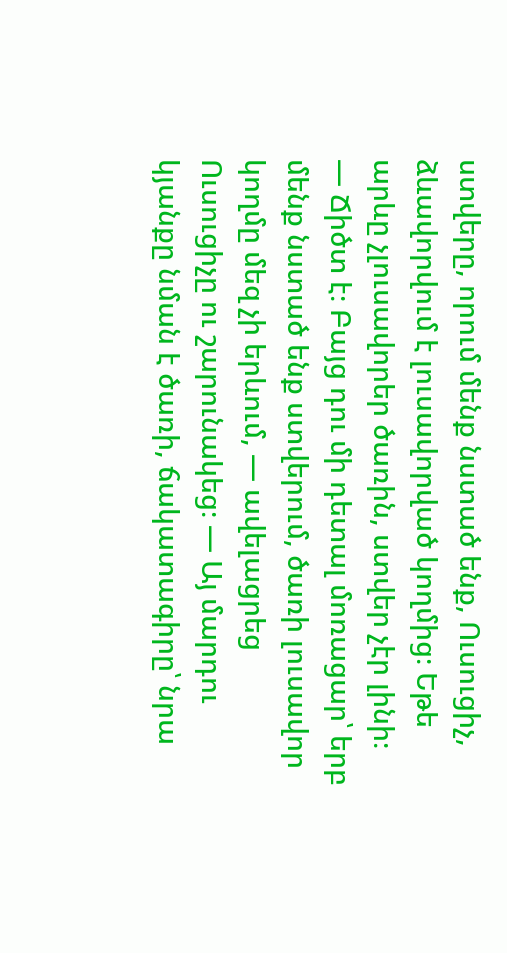ստվերը, որում մենք նստած ենք, Ուսուցիչ, ձևավորվում է լուսավորված կողմից։ Եթե արևը չլուսավորեր ծառին, ստվեր չէր լինի։
— Ճիծտ է։ Բայց դու մի դետալ մոռացար՝ երբ մենք նստած ենք ստվերում, ծառի լուսավոր կողմը մեզ չի երևում, — ավելացրեց Ուսուցիչը ու շարունակեց։ — Այ մարդու կյանքը նման է ծառի, ճակատագիրը՝ նրա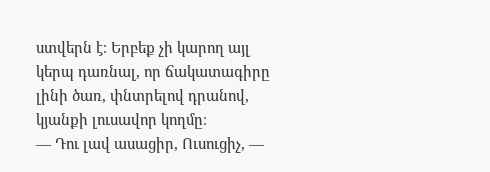ստվերն է։ Երբեք չի կարող այլ կերպ դառնալ, որ ճակատագիրը լինի ծառ, փնտրելով դրանով, կյանքի լուսավոր կողմը։
— Դու լավ ասացիր, Ուսուցիչ, —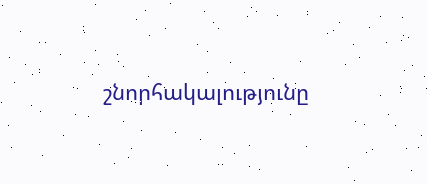շնորհակալությունը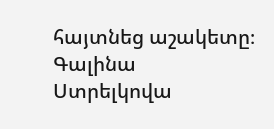հայտնեց աշակետը։
Գալինա Ստրելկովա